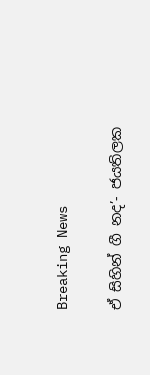Breaking News

ඒ සිහින් ගී නද’- ජයතිලක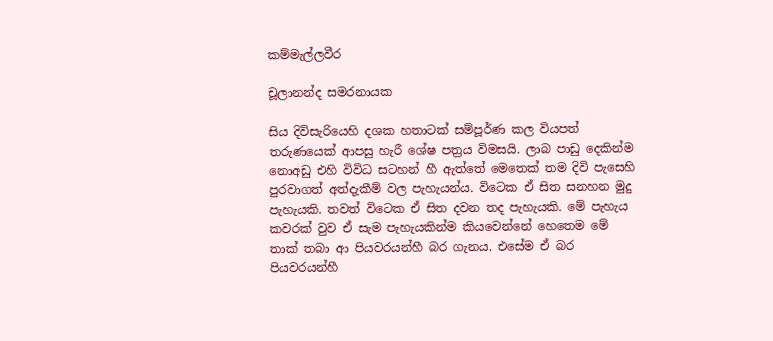කම්මැල්ලවීර

චූලානන්ද සමරනායක

සිය දිවිසැරියෙහි දශක හතාටක් සම්පූර්ණ කල වියපත් තරුණයෙක් ආපසු හැරී ශේෂ පත්‍රය විමසයි. ලාබ පාඩු දෙකින්ම නොඅඩු එහි විවිධ සටහන් හී ඇත්තේ මෙතෙක් තම දිවි පැසෙහි පුරවාගත් අත්දැකීම් වල පැහැයන්ය. විටෙක ඒ සිත සනහන මුදු පැහැයකි. තවත් විටෙක ඒ සිත දවන තද පැහැයකි. මේ පැහැය කවරක් වුව ඒ සැම පැහැයකින්ම කියවෙන්නේ හෙතෙම මේ තාක් තබා ආ පියවරයන්හී බර ගැනය. එසේම ඒ බර පියවරයන්හී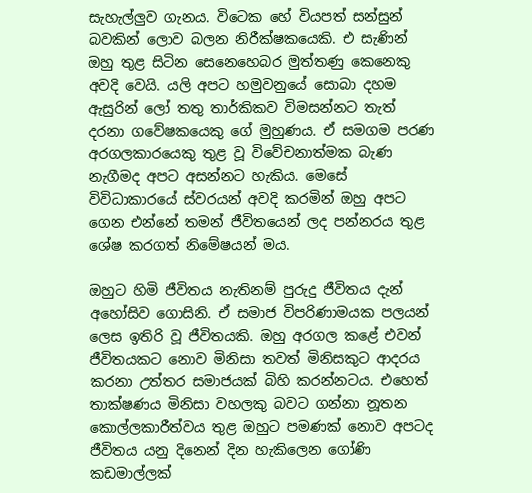සැහැල්ලුව ගැනය. විටෙක හේ වියපත් සන්සුන් බවකින් ලොව බලන නිරීක්ෂකයෙකි. එ සැණින් ඔහු තුළ සිටින සෙනෙහෙබර මුත්තණු කෙනෙකු අවදි වෙයි. යලි අපට හමුවනුයේ සොබා දහම ඇසුරින් ලෝ තතු තාර්කිකව විමසන්නට තැත් දරනා ගවේෂකයෙකු ගේ මුහුණය. ඒ සමගම පරණ අරගලකාරයෙකු තුළ වූ විවේචනාත්මක බැණ නැගීමද අපට අසන්නට හැකිය. මෙසේ විවිධාකාරයේ ස්වරයන් අවදි කරමින් ඔහු අපට ගෙන එන්නේ තමන් ජීවිතයෙන් ලද පන්නරය තුළ ශේෂ කරගත් නිමේෂයන් මය.

ඔහුට හිමි ජීවිතය නැතිනම් පුරුදු ජීවිතය දැන් අහෝසිව ගොසිනි. ඒ සමාජ විපරිණාමයක පලයන් ලෙස ඉතිරි වූ ජීවිතයකි. ඔහු අරගල කළේ එවන් ජීවිතයකට නොව මිනිසා තවත් මිනිසකුට ආදරය කරනා උත්තර සමාජයක් බිහි කරන්නටය. එහෙත් තාක්ෂණය මිනිසා වහලකු බවට ගන්නා නූතන කොල්ලකාරීත්වය තුළ ඔහුට පමණක් නොව අපටද ජීවිතය යනු දිනෙන් දින හැකිලෙන ගෝණි කඩමාල්ලක්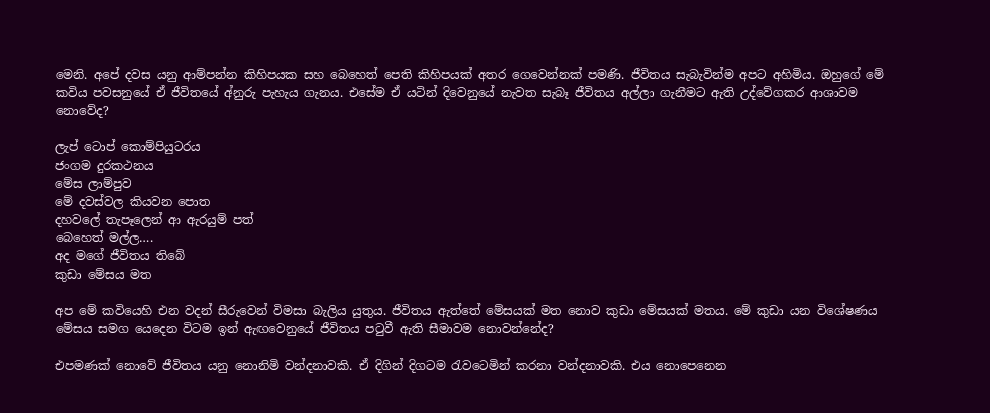මෙනි. අපේ දවස යනු ආම්පන්න කිහිපයක සහ බෙහෙත් පෙති කිහිපයක් අතර ගෙවෙන්නක් පමණි. ජීවිතය සැබැවින්ම අපට අහිමිය. ඔහුගේ මේ කවිය පවසනුයේ ඒ ජීවිතයේ අ්නුරු පැහැය ගැනය. එසේම ඒ යටින් දිවෙනුයේ නැවත සැබෑ ජීවිතය අල්ලා ගැනීමට ඇති උද්වේගකර ආශාවම නොවේද?

ලැප් ටොප් කොම්පියුටරය
ජංගම දුරකථනය
මේස ලාම්පුව
මේ දවස්වල කියවන පොත
දහවලේ තැපෑලෙන් ආ ඇරයුම් පත්
බෙහෙත් මල්ල….
අද මගේ ජීවිතය තිබේ
කුඩා මේසය මත

අප මේ කවියෙහි එන වදන් සීරුවෙන් විමසා බැලිය යුතුය. ජීවිතය ඇත්තේ මේසයක් මත නොව කුඩා මේසයක් මතය. මේ කුඩා යන විශේෂණය මේසය සමග යෙදෙන විටම ඉන් ඇඟවෙනුයේ ජීවිතය පටුවී ඇති සීමාවම නොවන්නේද?

එපමණක් නොවේ ජීවිතය යනු නොනිමි වන්දනාවකි. ඒ දිගින් දිගටම රැවටෙමින් කරනා වන්දනාවකි. එය නොපෙනෙන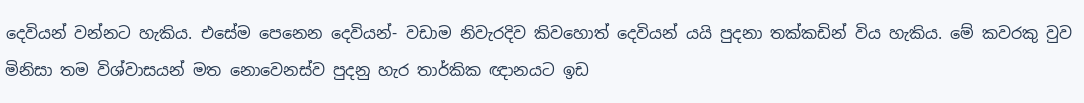දෙවියන් වන්නට හැකිය. එසේම පෙනෙන දෙවියන්- වඩාම නිවැරදිව කිවහොත් දෙවියන් යයි පුදනා තක්කඩින් විය හැකිය. මේ කවරකු වුව මිනිසා තම විශ්වාසයන් මත නොවෙනස්ව පුදනු හැර තාර්කික ඥානයට ඉඩ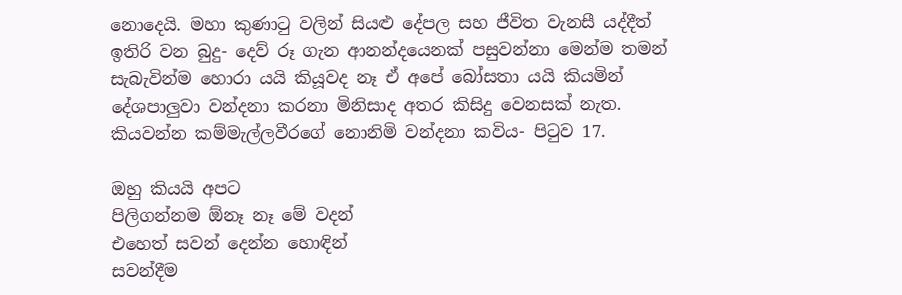නොදෙයි. මහා කුණාටු වලින් සියළු දේපල සහ ජීවිත වැනසී යද්දීත් ඉතිරි වන බුදු- දෙව් රූ ගැන ආනන්දයෙනක් පසුවන්නා මෙන්ම තමන් සැබැවින්ම හොරා යයි කියූවද නෑ ඒ අපේ බෝසතා යයි කියමින් දේශපාලුවා වන්දනා කරනා මිනිසාද අතර කිසිදු වෙනසක් නැත. කියවන්න කම්මැල්ලවීරගේ නොනිමි වන්දනා කවිය- පිටුව 17.

ඔහු කියයි අපට
පිලිගන්නම ඕනෑ නෑ මේ වදන්
එහෙත් සවන් දෙන්න හො‍ඳින්
සවන්දීම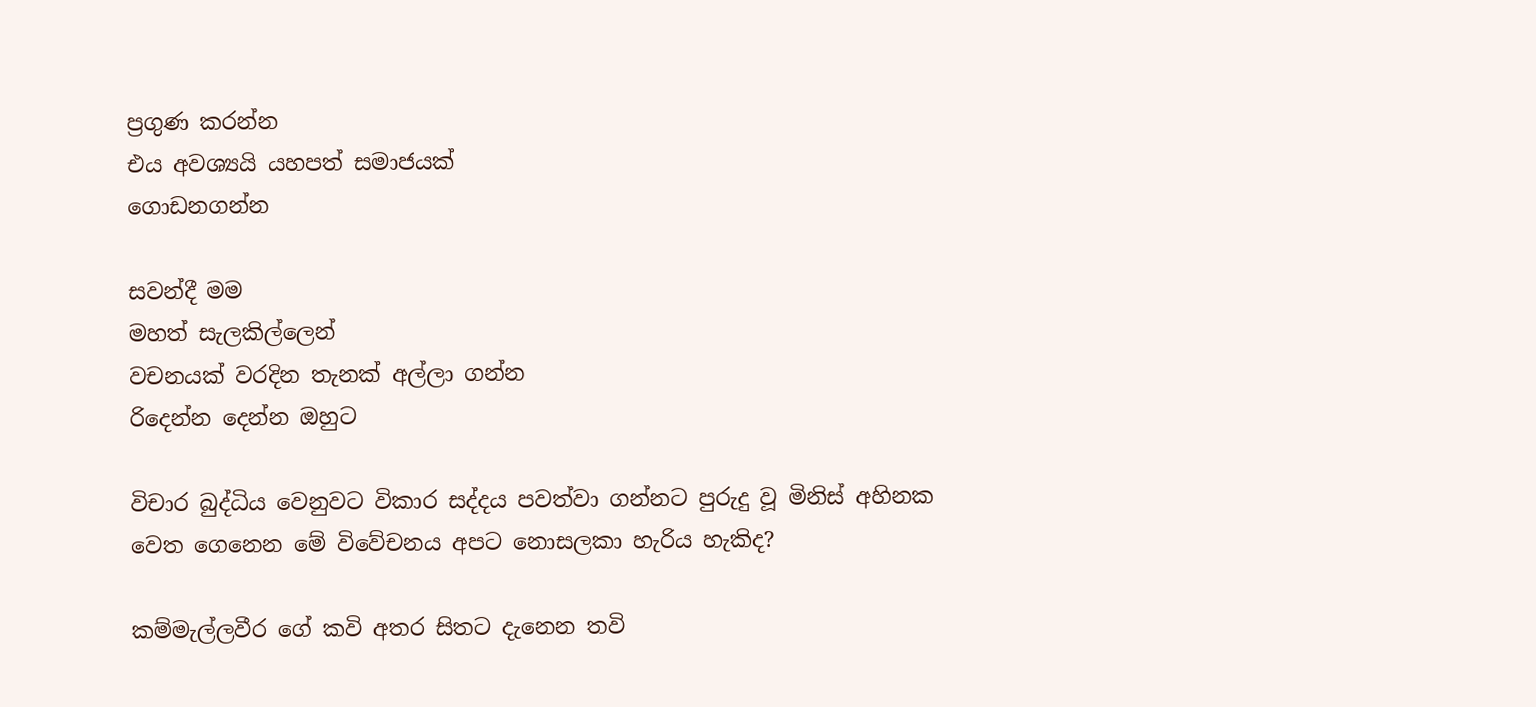ප්‍රගුණ කරන්න
එය අවශ්‍යයි යහපත් සමාජයක්
ගොඩනගන්න

සවන්දී මම
මහත් සැලකිල්ලෙන්
වචනයක් වරදින තැනක් අල්ලා ගන්න
රිදෙන්න දෙන්න ඔහුට

විචාර බුද්ධිය වෙනුවට විකාර සද්දය පවත්වා ගන්නට පුරුදු වූ මිනිස් අහිනක වෙත ගෙනෙන මේ විවේචනය අපට නොසලකා හැරිය හැකිද?

කම්මැල්ලවීර ගේ කවි අතර සිතට දැනෙන තවි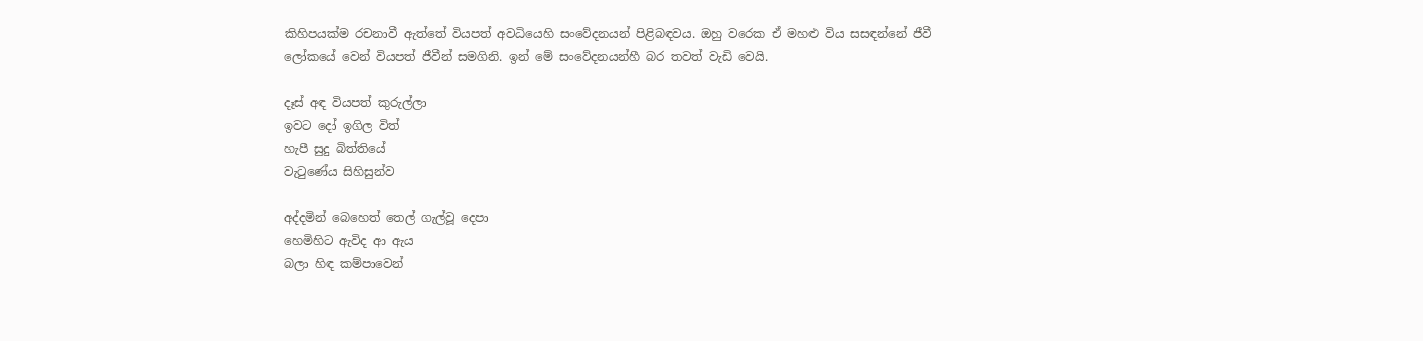කිහිපයක්ම රචනාවී ඇත්තේ වියපත් අවධියෙහි සංවේදනයන් පිළිබඳවය. ඔහු වරෙක ඒ මහළු විය සසඳන්නේ ජීවී ලෝකයේ වෙන් වියපත් ජීවීන් සමගිනි. ඉන් මේ සංවේදනයන්හී බර තවත් වැඩි වෙයි.

දෑස් අඳ වියපත් කුරුල්ලා
ඉවට දෝ ඉගිල විත්
හැපී සුදු බිත්තියේ
වැටුණේය සිහිසුන්ව

අද්දමින් බෙහෙත් තෙල් ගැල්වූ දෙපා
හෙමිහිට ඇවිද ආ ඇය
බලා හිඳ කම්පාවෙන්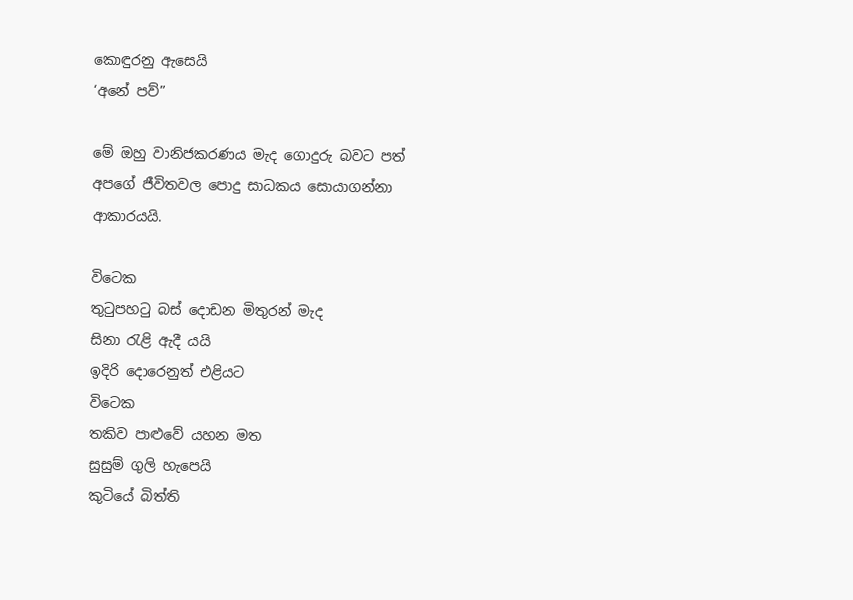කොඳුරනු ඇසෙයි
‘අනේ පව්”

මේ ඔහු වානිජකරණය මැද ගොදුරු බවට පත් අපගේ ජීවිතවල පොදු සාධකය සොයාගන්නා ආකාරයයි.

විටෙක
තුටුපහටු බස් දොඩන මිතුරන් මැද
සිනා රැළි ඇදී යයි
ඉදිරි දොරෙනුත් එළියට
විටෙක
තකිව පාළුවේ යහන මත
සුසුම් ගුලි හැපෙයි
කුටියේ බිත්ති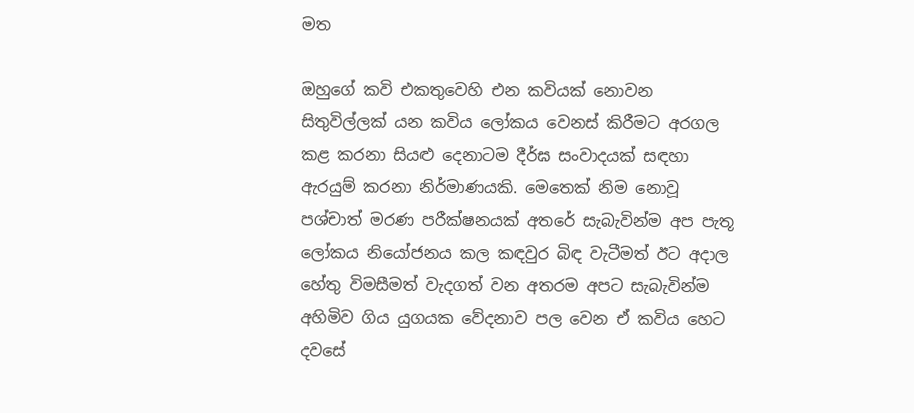මත

ඔහුගේ කවි එකතුවෙහි එන කවියක් නොවන සිතුවිල්ලක් යන කවිය ලෝකය වෙනස් කිරීමට අරගල කළ කරනා සියළු දෙනාටම දීර්ඝ සංවාදයක් සඳහා ඇරයුම් කරනා නිර්මාණයකි. මෙතෙක් නිම නොවූ පශ්චාත් මරණ පරීක්ෂනයක් අතරේ සැබැවින්ම අප පැතූ ලෝකය නියෝජනය කල කඳවුර බිඳ වැටීමත් ඊට අදාල හේතු විමසීමත් වැදගත් වන අතරම අපට සැබැවින්ම අහිමිව ගිය යුගයක වේදනාව පල වෙන ඒ කවිය හෙට දවසේ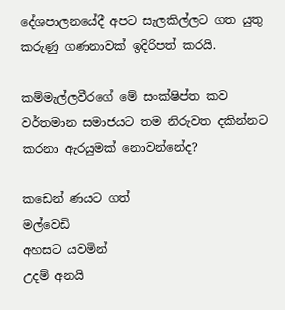දේශපාලනයේදී අපට සැලකිල්ලට ගත යුතු කරුණු ගණනාවක් ඉදිරිපත් කරයි.

කම්මැල්ලවීරගේ මේ සංක්ෂිප්ත කව වර්තමාන සමාජයට තම නිරුවත දකින්නට කරනා ඇරයුමක් නොවන්නේද?

කඩෙන් ණයට ගත්
මල්වෙඩි
අහසට යවමින්
උදම් අනයි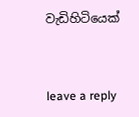වැඩිහිටියෙක්



leave a reply